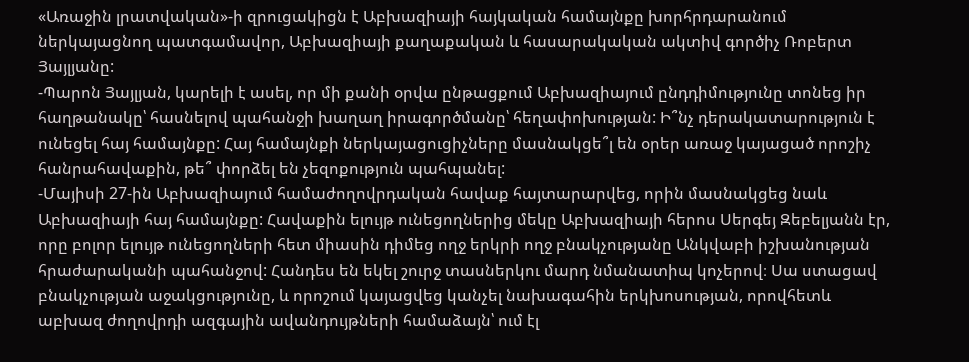«Առաջին լրատվական»-ի զրուցակիցն է Աբխազիայի հայկական համայնքը խորհրդարանում ներկայացնող պատգամավոր, Աբխազիայի քաղաքական և հասարակական ակտիվ գործիչ Ռոբերտ Յայլյանը:
-Պարոն Յայլյան, կարելի է ասել, որ մի քանի օրվա ընթացքում Աբխազիայում ընդդիմությունը տոնեց իր հաղթանակը՝ հասնելով պահանջի խաղաղ իրագործմանը՝ հեղափոխության: Ի՞նչ դերակատարություն է ունեցել հայ համայնքը: Հայ համայնքի ներկայացուցիչները մասնակցե՞լ են օրեր առաջ կայացած որոշիչ հանրահավաքին, թե՞ փորձել են չեզոքություն պահպանել:
-Մայիսի 27-ին Աբխազիայում համաժողովրդական հավաք հայտարարվեց, որին մասնակցեց նաև Աբխազիայի հայ համայնքը: Հավաքին ելույթ ունեցողներից մեկը Աբխազիայի հերոս Սերգեյ Զեբելյանն էր, որը բոլոր ելույթ ունեցողների հետ միասին դիմեց ողջ երկրի ողջ բնակչությանը Անկվաբի իշխանության հրաժարականի պահանջով: Հանդես են եկել շուրջ տասներկու մարդ նմանատիպ կոչերով։ Սա ստացավ բնակչության աջակցությունը, և որոշում կայացվեց կանչել նախագահին երկխոսության, որովհետև աբխազ ժողովրդի ազգային ավանդույթների համաձայն՝ ում էլ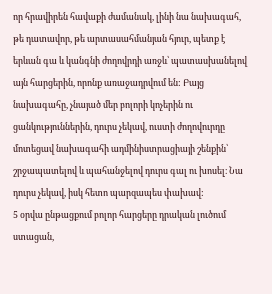որ հրավիրեն հավաքի ժամանակ, լինի նա նախագահ, թե դատավոր, թե արտասահմանյան հյուր, պետք է երևան գա և կանգնի ժողովրդի առջև՝ պատասխանելով այն հարցերին, որոնք առաջադրվում են: Բայց նախագահը, չնայած մեր բոլորի կոչերին ու ցանկություններին, դուրս չեկավ, ուստի ժողովուրդը մոտեցավ նախագահի ադմինիստրացիայի շենքին՝ շրջապատելով և պահանջելով դուրս գալ ու խոսել։ Նա դուրս չեկավ, իսկ հետո պարզապես փախավ:
5 օրվա ընթացքում բոլոր հարցերը դրական լուծում ստացան,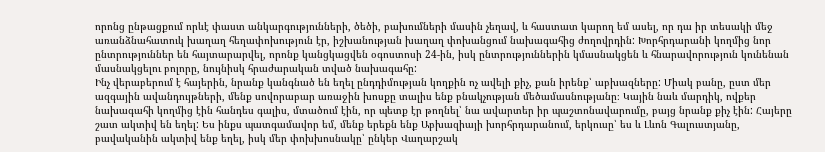որոնց ընթացքում որևէ փաստ անկարգությունների, ծեծի, բախումների մասին չեղավ, և հաստատ կարող եմ ասել, որ դա իր տեսակի մեջ առանձնահատուկ խաղաղ հեղափոխություն էր, իշխանության խաղաղ փոխանցում նախագահից ժողովրդին: Խորհրդարանի կողմից նոր ընտրություններ են հայտարարվել, որոնք կանցկացվեն օգոստոսի 24-ին, իսկ ընտրություններին կմասնակցեն և հնարավորություն կունենան մասնակցելու բոլորը, նույնիսկ հրաժարական տված նախագահը:
Ինչ վերաբերում է հայերին, նրանք կանգնած են եղել ընդդիմության կողքին ոչ ավելի քիչ, քան իրենք՝ աբխազները: Միակ բանը, ըստ մեր ազգային ավանդույթների, մենք սովորաբար առաջին խոսքը տալիս ենք բնակչության մեծամասնությանը։ Կային նաև մարդիկ, ովքեր նախագահի կողմից էին հանդես գալիս, մտածում էին, որ պետք էր թողնել՝ նա ավարտեր իր պաշտոնավարումը, բայց նրանք քիչ էին: Հայերը շատ ակտիվ են եղել: Ես ինքս պատգամավոր եմ, մենք երեքն ենք Աբխազիայի խորհրդարանում, երկուսը՝ ես և Լևոն Գալուստյանը, բավականին ակտիվ ենք եղել, իսկ մեր փոխխոսնակը՝ ընկեր Վաղարշակ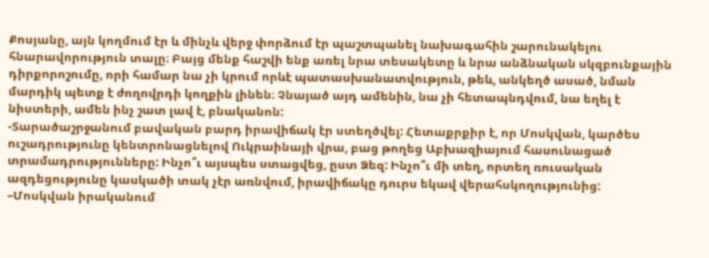Քոսյանը, այն կողմում էր և մինչև վերջ փորձում էր պաշտպանել նախագահին շարունակելու հնարավորություն տալը։ Բայց մենք հաշվի ենք առել նրա տեսակետը և նրա անձնական սկզբունքային դիրքորոշումը, որի համար նա չի կրում որևէ պատասխանատվություն, թեև, անկեղծ ասած, նման մարդիկ պետք է ժողովրդի կողքին լինեն։ Չնայած այդ ամենին, նա չի հետապնդվում, նա եղել է նիստերի, ամեն ինչ շատ լավ է, բնականոն:
-Տարածաշրջանում բավական բարդ իրավիճակ էր ստեղծվել: Հետաքրքիր է, որ Մոսկվան, կարծես ուշադրությունը կենտրոնացնելով Ուկրաինայի վրա, բաց թողեց Աբխազիայում հասունացած տրամադրությունները: Ինչո՞ւ այսպես ստացվեց, ըստ Ձեզ: Ինչո՞ւ մի տեղ, որտեղ ռուսական ազդեցությունը կասկածի տակ չէր առնվում, իրավիճակը դուրս եկավ վերահսկողությունից:
–Մոսկվան իրականում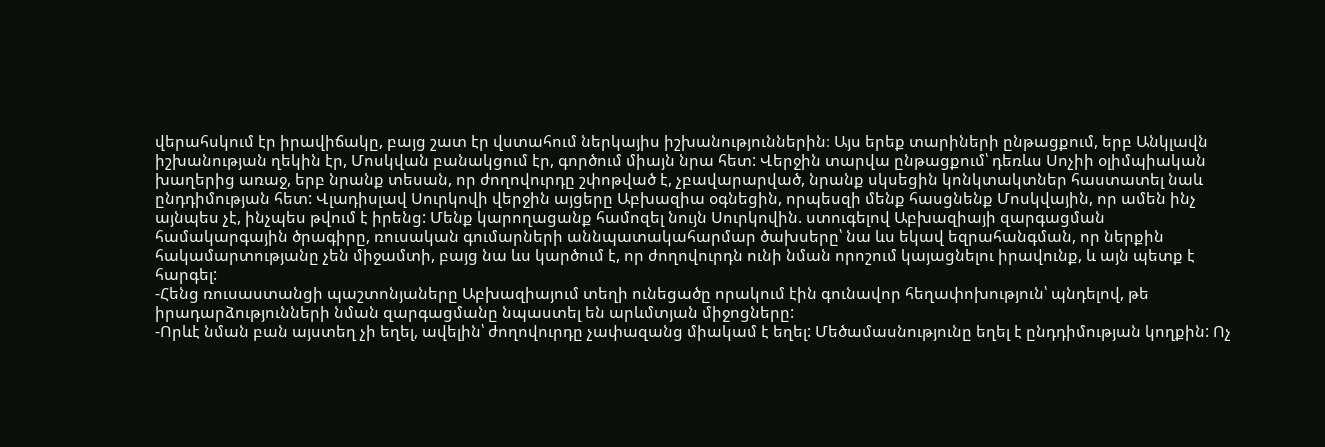վերահսկում էր իրավիճակը, բայց շատ էր վստահում ներկայիս իշխանություններին։ Այս երեք տարիների ընթացքում, երբ Անկլավն իշխանության ղեկին էր, Մոսկվան բանակցում էր, գործում միայն նրա հետ: Վերջին տարվա ընթացքում՝ դեռևս Սոչիի օլիմպիական խաղերից առաջ, երբ նրանք տեսան, որ ժողովուրդը շփոթված է, չբավարարված, նրանք սկսեցին կոնկտակտներ հաստատել նաև ընդդիմության հետ: Վլադիսլավ Սուրկովի վերջին այցերը Աբխազիա օգնեցին, որպեսզի մենք հասցնենք Մոսկվային, որ ամեն ինչ այնպես չէ, ինչպես թվում է իրենց: Մենք կարողացանք համոզել նույն Սուրկովին. ստուգելով Աբխազիայի զարգացման համակարգային ծրագիրը, ռուսական գումարների աննպատակահարմար ծախսերը՝ նա ևս եկավ եզրահանգման, որ ներքին հակամարտությանը չեն միջամտի, բայց նա ևս կարծում է, որ ժողովուրդն ունի նման որոշում կայացնելու իրավունք, և այն պետք է հարգել:
-Հենց ռուսաստանցի պաշտոնյաները Աբխազիայում տեղի ունեցածը որակում էին գունավոր հեղափոխություն՝ պնդելով, թե իրադարձությունների նման զարգացմանը նպաստել են արևմտյան միջոցները:
-Որևէ նման բան այստեղ չի եղել, ավելին՝ ժողովուրդը չափազանց միակամ է եղել: Մեծամասնությունը եղել է ընդդիմության կողքին: Ոչ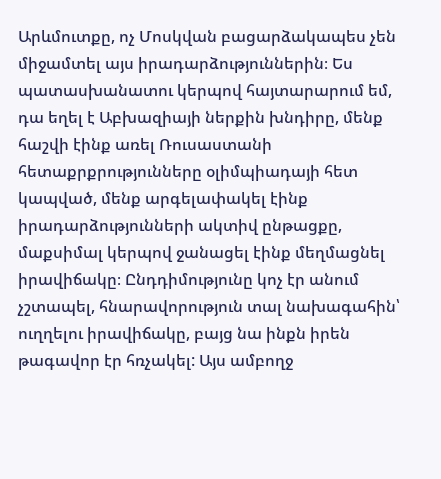Արևմուտքը, ոչ Մոսկվան բացարձակապես չեն միջամտել այս իրադարձություններին։ Ես պատասխանատու կերպով հայտարարում եմ, դա եղել է Աբխազիայի ներքին խնդիրը, մենք հաշվի էինք առել Ռուսաստանի հետաքրքրությունները օլիմպիադայի հետ կապված, մենք արգելափակել էինք իրադարձությունների ակտիվ ընթացքը, մաքսիմալ կերպով ջանացել էինք մեղմացնել իրավիճակը։ Ընդդիմությունը կոչ էր անում չշտապել, հնարավորություն տալ նախագահին՝ ուղղելու իրավիճակը, բայց նա ինքն իրեն թագավոր էր հռչակել: Այս ամբողջ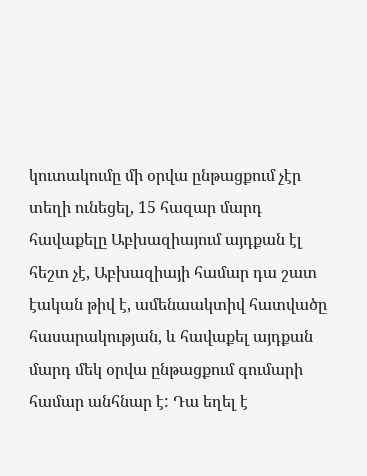կուտակումը մի օրվա ընթացքում չէր տեղի ունեցել, 15 հազար մարդ հավաքելը Աբխազիայում այդքան էլ հեշտ չէ, Աբխազիայի համար դա շատ էական թիվ է, ամենաակտիվ հատվածը հասարակության, և հավաքել այդքան մարդ մեկ օրվա ընթացքում գումարի համար անհնար է: Դա եղել է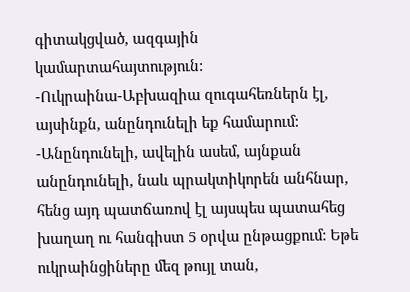գիտակցված, ազգային կամարտահայտություն:
-Ուկրաինա-Աբխազիա զուգահեռներն էլ, այսինքն, անընդունելի եք համարում:
-Անընդունելի, ավելին ասեմ, այնքան անընդունելի, նաև պրակտիկորեն անհնար, հենց այդ պատճառով էլ այսպես պատահեց խաղաղ ու հանգիստ 5 օրվա ընթացքում: Եթե ուկրաինցիները մեզ թույլ տան,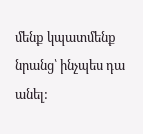մենք կպատմենք նրանց՝ ինչպես դա անել: